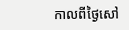កាលពីថ្ងៃសៅ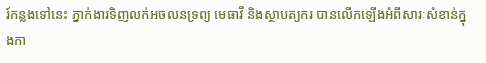រ៍កន្លងទៅនេះ ភ្នាក់ងារទិញលក់អចលនទ្រព្យ មេធាវី និងស្ថាបត្យករ បានលើកឡើងអំពីសារៈសំខាន់ក្នុងកា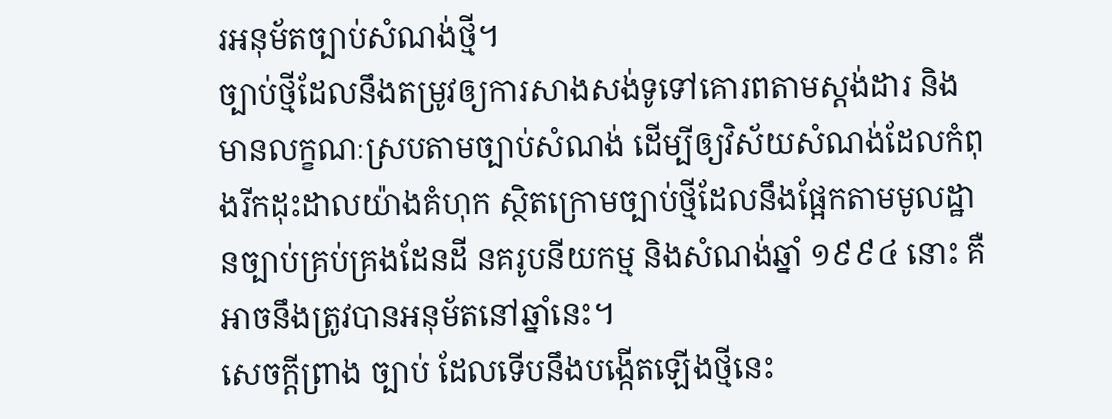រអនុម័តច្បាប់សំណង់ថ្មី។
ច្បាប់ថ្មីដែលនឹងតម្រូវឲ្យការសាងសង់ទូទៅគោរពតាមស្តង់ដារ និងមានលក្ខណៈស្របតាមច្បាប់សំណង់ ដើម្បីឲ្យវិស័យសំណង់ដែលកំពុងរីកដុះដាលយ៉ាងគំហុក ស្ថិតក្រោមច្បាប់ថ្មីដែលនឹងផ្អែកតាមមូលដ្ឋានច្បាប់គ្រប់គ្រងដែនដី នគរូបនីយកម្ម និងសំណង់ឆ្នាំ ១៩៩៤ នោះ គឺអាចនឹងត្រូវបានអនុម័តនៅឆ្នាំនេះ។
សេចក្ដីព្រាង ច្បាប់ ដែលទើបនឹងបង្កើតឡើងថ្មីនេះ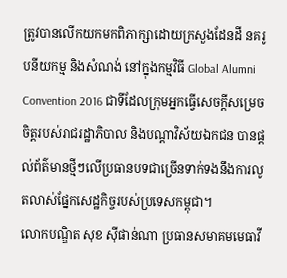ត្រូវបានលើកយកមកពិភាក្សាដោយក្រសួងដែនដី នគរូបនីយកម្ម និងសំណង់ នៅក្នុងកម្មវិធី Global Alumni Convention 2016 ជាទីដែលក្រុមអ្នកធ្វើសេចក្ដីសម្រេចចិត្តរបស់រាជរដ្ឋាភិបាល និងបណ្តាវិស័យឯកជន បានផ្តល់ព័ត៌មានថ្មីៗលើប្រធានបទជាច្រើនទាក់ទងនឹងការលូតលាស់ផ្នែកសេដ្ឋកិច្ចរបស់ប្រទេសកម្ពុជា។
លោកបណ្ឌិត សុខ ស៊ីផាន់ណា ប្រធានសមាគមមេធាវី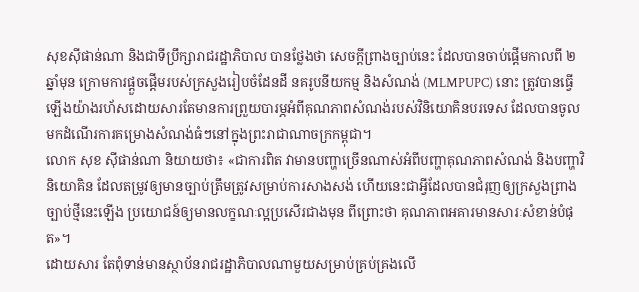សុខស៊ីផាន់ណា និងជាទីប្រឹក្សារាជរដ្ឋាភិបាល បានថ្លែងថា សេចក្ដីព្រាងច្បាប់នេះ ដែលបានចាប់ផ្តើមកាលពី ២ឆ្នាំមុន ក្រោមការផ្តួចផ្តើមរបស់ក្រសួងរៀបចំដែនដី នគរូបនីយកម្ម និងសំណង់ (MLMPUPC) នោះ ត្រូវបានធ្វើឡើងយ៉ាងរហ័សដោយសារតែមានការព្រួយបារម្ភអំពីគុណភាពសំណង់របស់វិនិយោគិនបរទេស ដែលបានចូលមកដំណើរការគម្រោងសំណង់ធំៗនៅក្នុងព្រះរាជាណាចក្រកម្ពុជា។
លោក សុខ ស៊ីផាន់ណា និយាយថា៖ «ជាការពិត វាមានបញ្ហាច្រើនណាស់អំពីបញ្ហាគុណភាពសំណង់ និងបញ្ហាវិនិយោគិន ដែលតម្រូវឲ្យមានច្បាប់ត្រឹមត្រូវសម្រាប់ការសាងសង់ ហើយនេះជាអ្វីដែលបានជំរុញឲ្យក្រសួងព្រាងច្បាប់ថ្មីនេះឡើង ប្រយោជន៍ឲ្យមានលក្ខណៈល្អប្រសើរជាងមុន ពីព្រោះថា គុណភាពអគារមានសារៈសំខាន់បំផុត»។
ដោយសារ តែពុំទាន់មានស្ថាប័នរាជរដ្ឋាភិបាលណាមួយសម្រាប់គ្រប់គ្រងលើ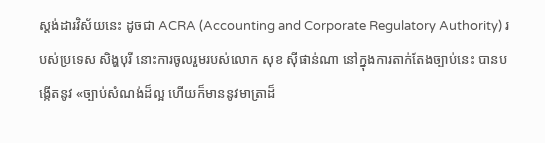ស្តង់ដារវិស័យនេះ ដូចជា ACRA (Accounting and Corporate Regulatory Authority) របស់ប្រទេស សិង្ហបុរី នោះការចូលរួមរបស់លោក សុខ ស៊ីផាន់ណា នៅក្នុងការតាក់តែងច្បាប់នេះ បានបង្កើតនូវ «ច្បាប់សំណង់ដ៏ល្អ ហើយក៏មាននូវមាត្រាដ៏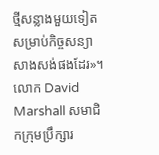ថ្មីសន្លាងមួយទៀតសម្រាប់កិច្ចសន្យាសាងសង់ផងដែរ»។
លោក David Marshall សមាជិកក្រុមប្រឹក្សារ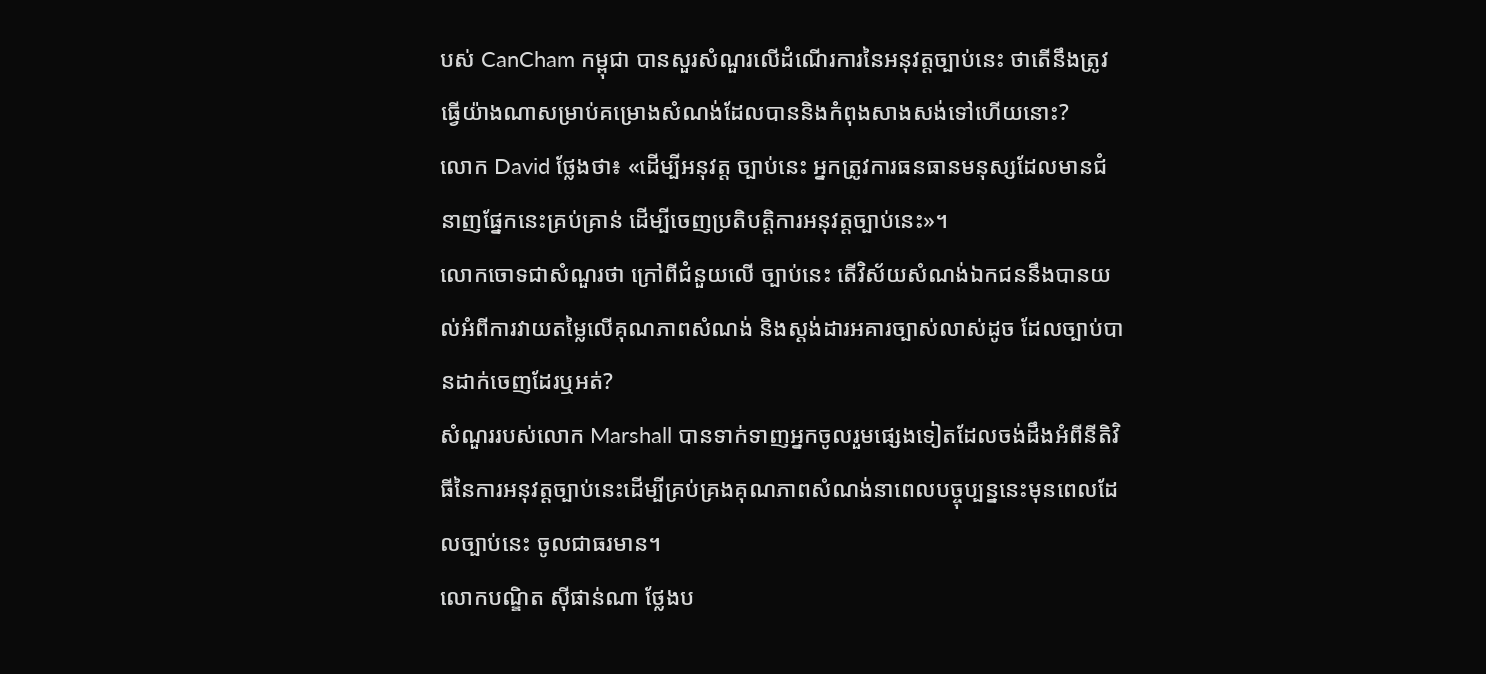បស់ CanCham កម្ពុជា បានសួរសំណួរលើដំណើរការនៃអនុវត្តច្បាប់នេះ ថាតើនឹងត្រូវធ្វើយ៉ាងណាសម្រាប់គម្រោងសំណង់ដែលបាននិងកំពុងសាងសង់ទៅហើយនោះ?
លោក David ថ្លែងថា៖ «ដើម្បីអនុវត្ត ច្បាប់នេះ អ្នកត្រូវការធនធានមនុស្សដែលមានជំនាញផ្នែកនេះគ្រប់គ្រាន់ ដើម្បីចេញប្រតិបត្តិការអនុវត្តច្បាប់នេះ»។
លោកចោទជាសំណួរថា ក្រៅពីជំនួយលើ ច្បាប់នេះ តើវិស័យសំណង់ឯកជននឹងបានយល់អំពីការវាយតម្លៃលើគុណភាពសំណង់ និងស្តង់ដារអគារច្បាស់លាស់ដូច ដែលច្បាប់បានដាក់ចេញដែរឬអត់?
សំណួររបស់លោក Marshall បានទាក់ទាញអ្នកចូលរួមផ្សេងទៀតដែលចង់ដឹងអំពីនីតិវិធីនៃការអនុវត្តច្បាប់នេះដើម្បីគ្រប់គ្រងគុណភាពសំណង់នាពេលបច្ចុប្បន្ននេះមុនពេលដែលច្បាប់នេះ ចូលជាធរមាន។
លោកបណ្ឌិត ស៊ីផាន់ណា ថ្លែងប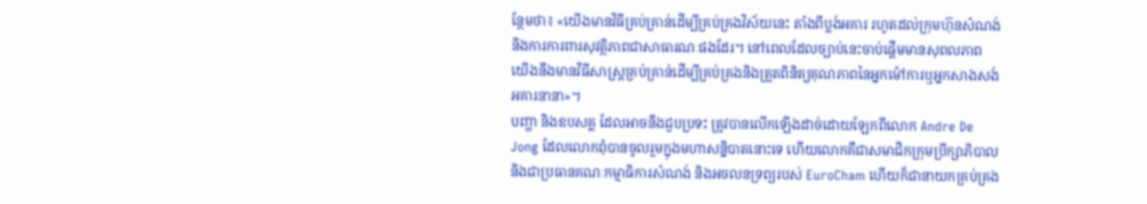ន្ថែមថា៖ «យើងមានវិធីគ្រប់គ្រាន់ដើម្បីគ្រប់គ្រងវិស័យនេះ តាំងពីប្លង់អគារ រហូតដល់ក្រុមហ៊ុនសំណង់ និងការការពារសុវត្ថិភាពជាសាធារណៈផងដែរ។ នៅពេលដែលច្បាប់នេះចាប់ផ្តើមមានសុពលភាព យើងនឹងមានវិធីសាស្ត្រគ្រប់គ្រាន់ដើម្បីគ្រប់គ្រងនិងត្រួតពិនិត្យគុណភាពនៃអ្នកម៉ៅការឬអ្នកសាងសង់អគារនានា»។
បញ្ហា និងឧបសគ្គ ដែលអាចនឹងជួបប្រទះ ត្រូវបានលើកឡើងដាច់ដោយឡែកពីលោក Andre De Jong ដែលលោកពុំបានចូលរួមក្នុងមហាសន្និបាតនោះទេ ហើយលោកគឺជាសមាជិកក្រុមប្រឹក្សាភិបាល និងជាប្រធានគណៈកម្មាធិការសំណង់ និងអចលនទ្រព្យរបស់ EuroCham ហើយក៏ជានាយកគ្រប់គ្រង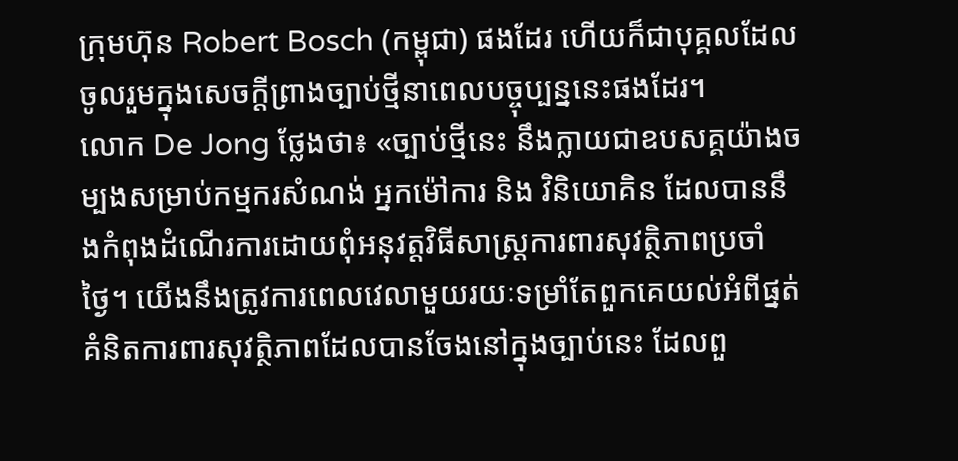ក្រុមហ៊ុន Robert Bosch (កម្ពុជា) ផងដែរ ហើយក៏ជាបុគ្គលដែលចូលរួមក្នុងសេចក្ដីព្រាងច្បាប់ថ្មីនាពេលបច្ចុប្បន្ននេះផងដែរ។
លោក De Jong ថ្លែងថា៖ «ច្បាប់ថ្មីនេះ នឹងក្លាយជាឧបសគ្គយ៉ាងចម្បងសម្រាប់កម្មករសំណង់ អ្នកម៉ៅការ និង វិនិយោគិន ដែលបាននឹងកំពុងដំណើរការដោយពុំអនុវត្តវិធីសាស្ត្រការពារសុវត្ថិភាពប្រចាំថ្ងៃ។ យើងនឹងត្រូវការពេលវេលាមួយរយៈទម្រាំតែពួកគេយល់អំពីផ្នត់គំនិតការពារសុវត្ថិភាពដែលបានចែងនៅក្នុងច្បាប់នេះ ដែលពួ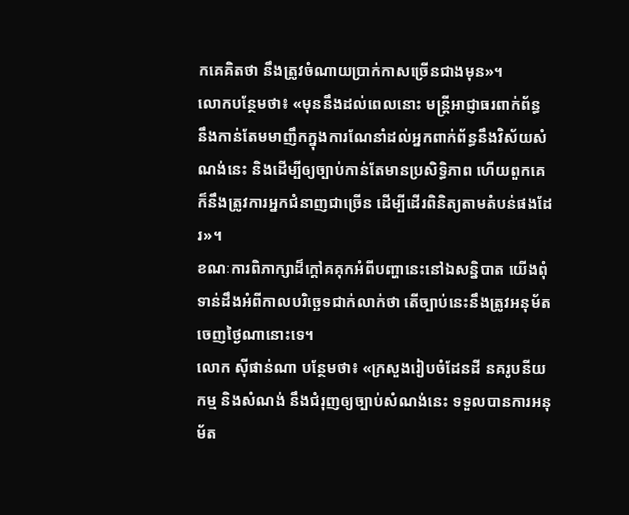កគេគិតថា នឹងត្រូវចំណាយប្រាក់កាសច្រើនជាងមុន»។
លោកបន្ថែមថា៖ «មុននឹងដល់ពេលនោះ មន្ត្រីអាជ្ញាធរពាក់ព័ន្ធ នឹងកាន់តែមមាញឹកក្នុងការណែនាំដល់អ្នកពាក់ព័ន្ធនឹងវិស័យសំណង់នេះ និងដើម្បីឲ្យច្បាប់កាន់តែមានប្រសិទ្ធិភាព ហើយពួកគេក៏នឹងត្រូវការអ្នកជំនាញជាច្រើន ដើម្បីដើរពិនិត្យតាមតំបន់ផងដែរ»។
ខណៈការពិភាក្សាដ៏ក្តៅគគុកអំពីបញ្ហានេះនៅឯសន្និបាត យើងពុំទាន់ដឹងអំពីកាលបរិច្ឆេទជាក់លាក់ថា តើច្បាប់នេះនឹងត្រូវអនុម័តចេញថ្ងៃណានោះទេ។
លោក ស៊ីផាន់ណា បន្ថែមថា៖ «ក្រសួងរៀបចំដែនដី នគរូបនីយកម្ម និងសំណង់ នឹងជំរុញឲ្យច្បាប់សំណង់នេះ ទទួលបានការអនុម័ត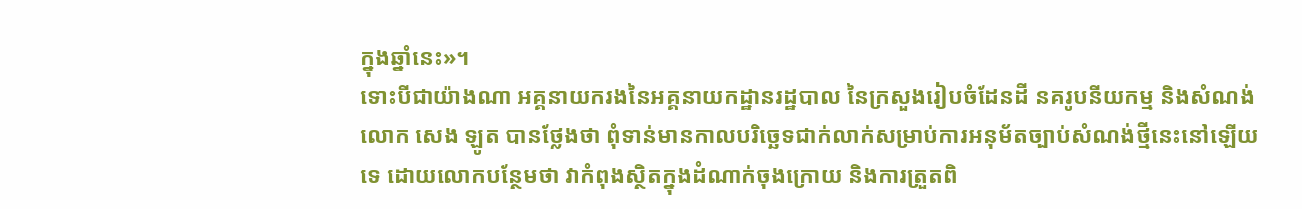ក្នុងឆ្នាំនេះ»។
ទោះបីជាយ៉ាងណា អគ្គនាយករងនៃអគ្គនាយកដ្ឋានរដ្ឋបាល នៃក្រសួងរៀបចំដែនដី នគរូបនីយកម្ម និងសំណង់ លោក សេង ឡូត បានថ្លែងថា ពុំទាន់មានកាលបរិច្ឆេទជាក់លាក់សម្រាប់ការអនុម័តច្បាប់សំណង់ថ្មីនេះនៅឡើយទេ ដោយលោកបន្ថែមថា វាកំពុងស្ថិតក្នុងដំណាក់ចុងក្រោយ និងការត្រួតពិ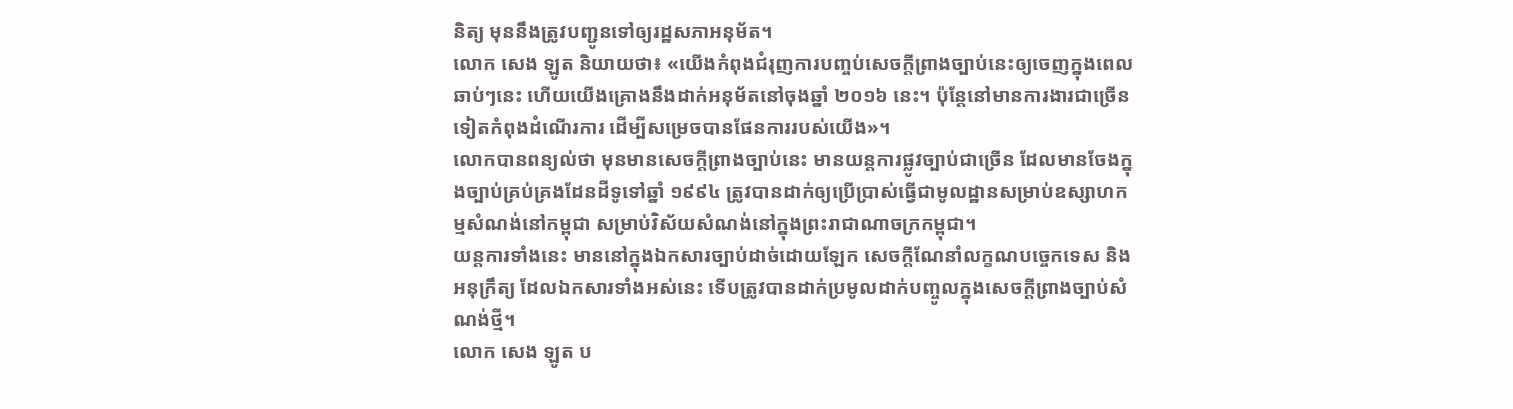និត្យ មុននឹងត្រូវបញ្ជូនទៅឲ្យរដ្ឋសភាអនុម័ត។
លោក សេង ឡូត និយាយថា៖ «យើងកំពុងជំរុញការបញ្ចប់សេចក្ដីព្រាងច្បាប់នេះឲ្យចេញក្នុងពេលឆាប់ៗនេះ ហើយយើងគ្រោងនឹងដាក់អនុម័តនៅចុងឆ្នាំ ២០១៦ នេះ។ ប៉ុន្តែនៅមានការងារជាច្រើនទៀតកំពុងដំណើរការ ដើម្បីសម្រេចបានផែនការរបស់យើង»។
លោកបានពន្យល់ថា មុនមានសេចក្ដីព្រាងច្បាប់នេះ មានយន្តការផ្លូវច្បាប់ជាច្រើន ដែលមានចែងក្នុងច្បាប់គ្រប់គ្រងដែនដីទូទៅឆ្នាំ ១៩៩៤ ត្រូវបានដាក់ឲ្យប្រើប្រាស់ធ្វើជាមូលដ្ឋានសម្រាប់ឧស្សាហកម្មសំណង់នៅកម្ពុជា សម្រាប់វិស័យសំណង់នៅក្នុងព្រះរាជាណាចក្រកម្ពុជា។
យន្តការទាំងនេះ មាននៅក្នុងឯកសារច្បាប់ដាច់ដោយឡែក សេចក្ដីណែនាំលក្ខណបច្ចេកទេស និងអនុក្រឹត្យ ដែលឯកសារទាំងអស់នេះ ទើបត្រូវបានដាក់ប្រមូលដាក់បញ្ចូលក្នុងសេចក្ដីព្រាងច្បាប់សំណង់ថ្មី។
លោក សេង ឡូត ប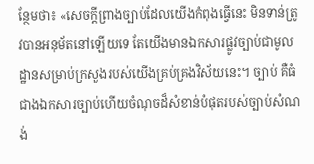ន្ថែមថា៖ «សេចក្ដីព្រាងច្បាប់ដែលយើងកំពុងធ្វើនេះ មិនទាន់ត្រូវបានអនុម័តនៅឡើយទេ តែយើងមានឯកសារផ្លូវច្បាប់ជាមូលដ្ឋានសម្រាប់ក្រសួងរបស់យើងគ្រប់គ្រងវិស័យនេះ។ ច្បាប់ គឺធំជាងឯកសារច្បាប់ហើយចំណុចដ៏សំខាន់បំផុតរបស់ច្បាប់សំណង់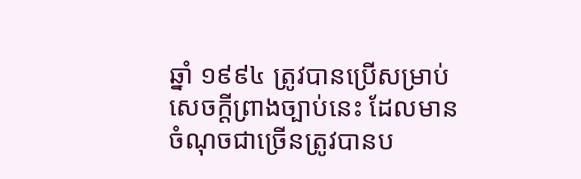ឆ្នាំ ១៩៩៤ ត្រូវបានប្រើសម្រាប់សេចក្ដីព្រាងច្បាប់នេះ ដែលមានចំណុចជាច្រើនត្រូវបានប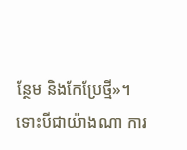ន្ថែម និងកែប្រែថ្មី»។
ទោះបីជាយ៉ាងណា ការ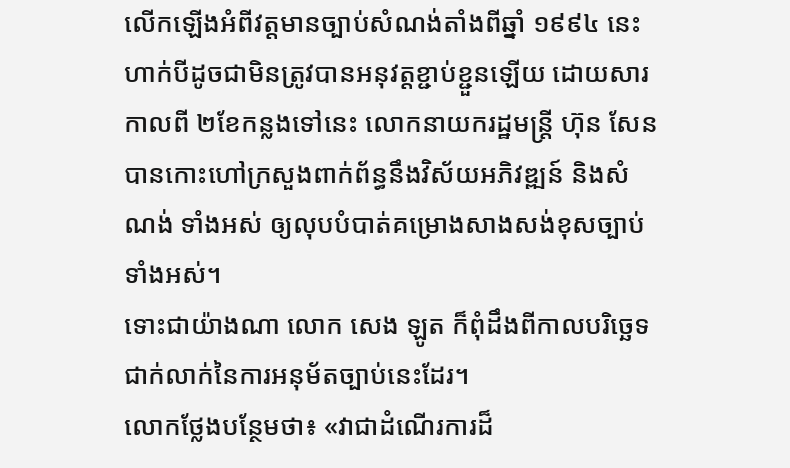លើកឡើងអំពីវត្តមានច្បាប់សំណង់តាំងពីឆ្នាំ ១៩៩៤ នេះ ហាក់បីដូចជាមិនត្រូវបានអនុវត្តខ្ជាប់ខ្ជួនឡើយ ដោយសារកាលពី ២ខែកន្លងទៅនេះ លោកនាយករដ្ឋមន្ត្រី ហ៊ុន សែន បានកោះហៅក្រសួងពាក់ព័ន្ធនឹងវិស័យអភិវឌ្ឍន៍ និងសំណង់ ទាំងអស់ ឲ្យលុបបំបាត់គម្រោងសាងសង់ខុសច្បាប់ទាំងអស់។
ទោះជាយ៉ាងណា លោក សេង ឡូត ក៏ពុំដឹងពីកាលបរិច្ឆេទជាក់លាក់នៃការអនុម័តច្បាប់នេះដែរ។
លោកថ្លែងបន្ថែមថា៖ «វាជាដំណើរការដ៏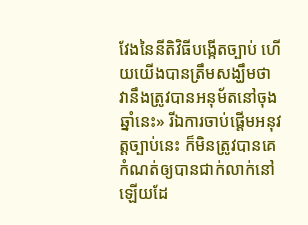វែងនៃនីតិវិធីបង្កើតច្បាប់ ហើយយើងបានត្រឹមសង្ឃឹមថា វានឹងត្រូវបានអនុម័តនៅចុងឆ្នាំនេះ» រីឯការចាប់ផ្ដើមអនុវត្តច្បាប់នេះ ក៏មិនត្រូវបានគេកំណត់ឲ្យបានជាក់លាក់នៅឡើយដែ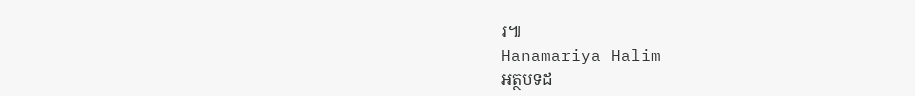រ៕
Hanamariya Halim
អត្ថបទដ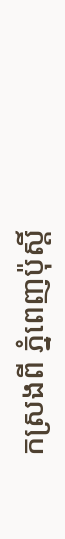កស្រងពី ភ្នំពេញប៉ុស្តិ៍